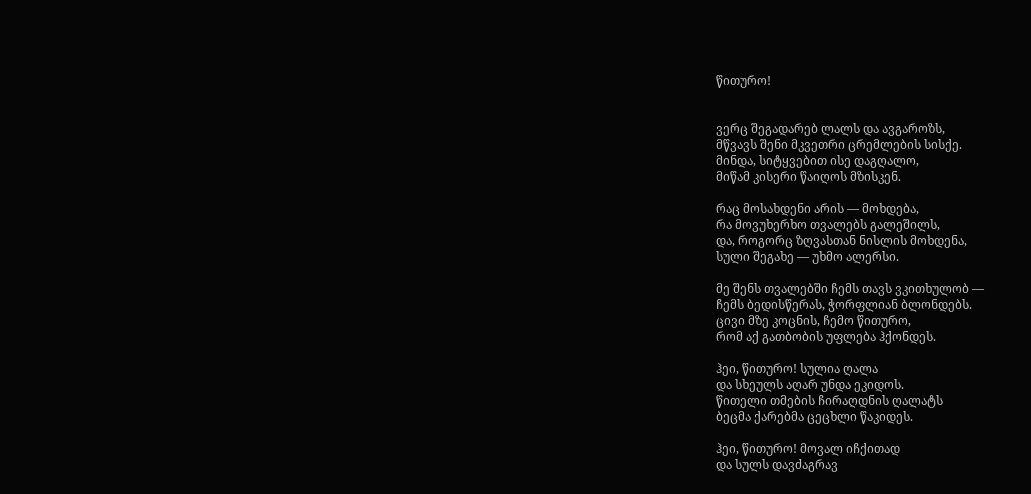წითურო!


ვერც შეგადარებ ლალს და ავგაროზს,
მწვავს შენი მკვეთრი ცრემლების სისქე.
მინდა, სიტყვებით ისე დაგღალო,
მიწამ კისერი წაიღოს მზისკენ.

რაც მოსახდენი არის — მოხდება,
რა მოვუხერხო თვალებს გალეშილს,
და, როგორც ზღვასთან ნისლის მოხდენა,
სული შეგახე — უხმო ალერსი.

მე შენს თვალებში ჩემს თავს ვკითხულობ —
ჩემს ბედისწერას, ჭორფლიან ბლონდებს.
ცივი მზე კოცნის, ჩემო წითურო,
რომ აქ გათბობის უფლება ჰქონდეს.

ჰეი, წითურო! სულია ღალა
და სხეულს აღარ უნდა ეკიდოს.
წითელი თმების ჩირაღდნის ღალატს
ბეცმა ქარებმა ცეცხლი წაკიდეს.

ჰეი, წითურო! მოვალ იჩქითად
და სულს დავძაგრავ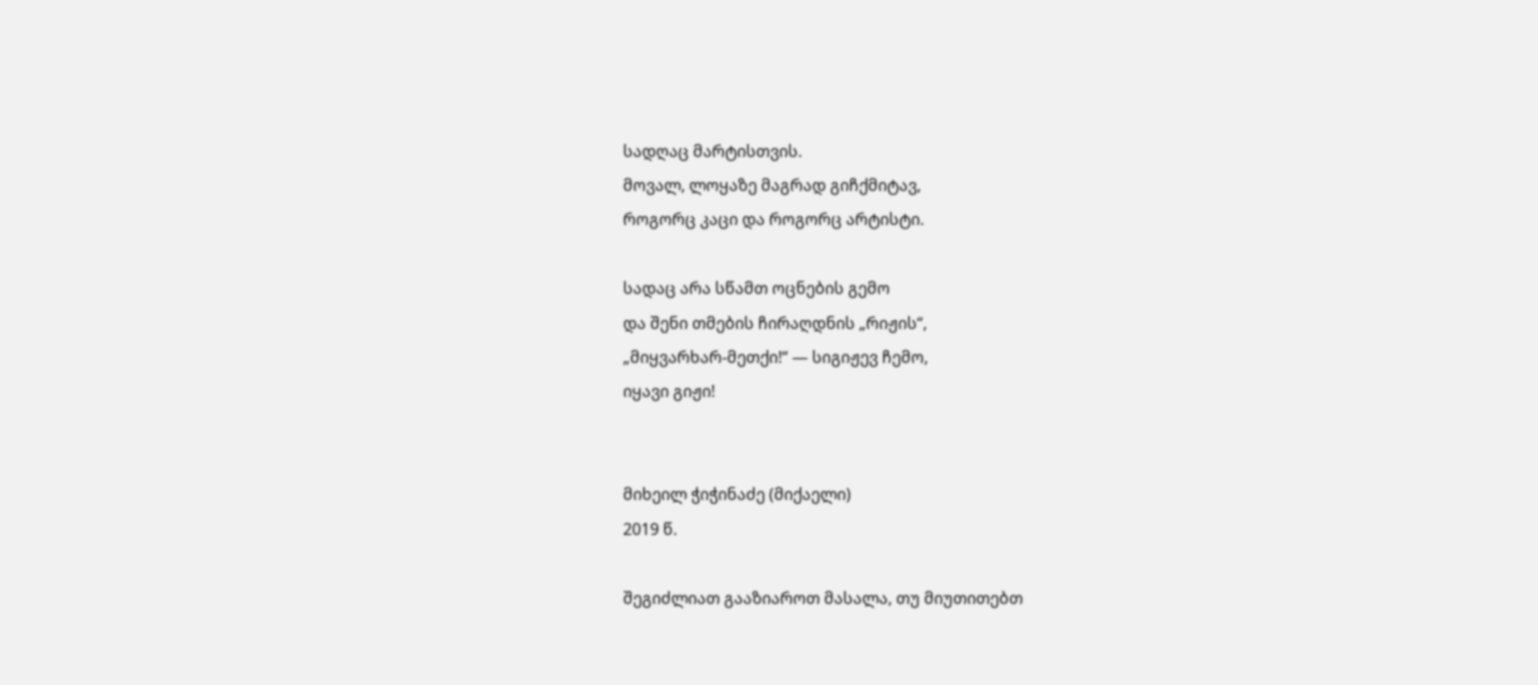სადღაც მარტისთვის.
მოვალ, ლოყაზე მაგრად გიჩქმიტავ,
როგორც კაცი და როგორც არტისტი.

სადაც არა სწამთ ოცნების გემო
და შენი თმების ჩირაღდნის „რიჟის“,
„მიყვარხარ-მეთქი!“ — სიგიჟევ ჩემო,
იყავი გიჟი!


მიხეილ ჭიჭინაძე (მიქაელი)
2019 წ.

შეგიძლიათ გააზიაროთ მასალა, თუ მიუთითებთ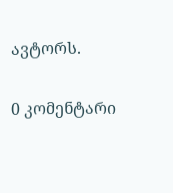ავტორს.

0 კომენტარი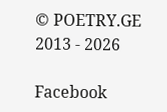© POETRY.GE 2013 - 2026

Facebook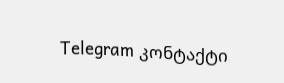Telegram კონტაქტი